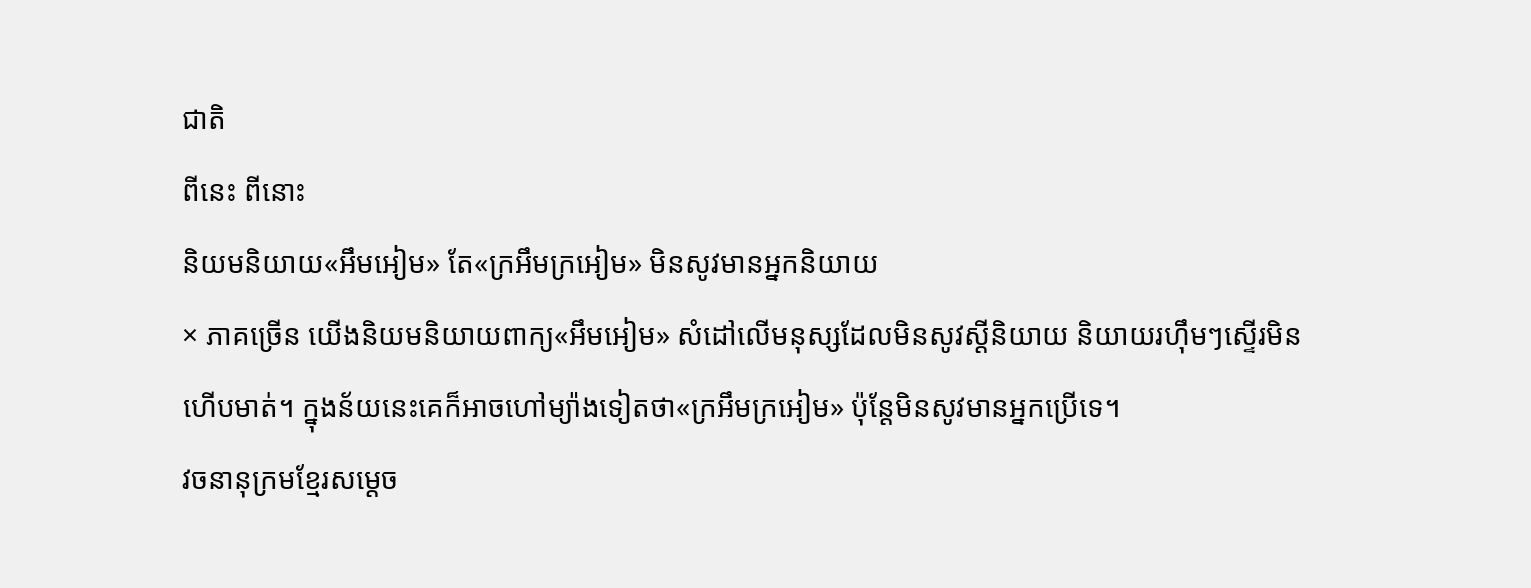ជាតិ
ពីនេះ ពីនោះ
និយមនិយាយ«អឹមអៀម» តែ«ក្រអឹមក្រអៀម» មិនសូវមានអ្នកនិយាយ
× ភាគច្រើន យើងនិយមនិយាយពាក្យ«អឹមអៀម» សំដៅលើមនុស្សដែលមិនសូវស្តីនិយាយ និយាយរហ៊ឹមៗស្ទើរមិនហើបមាត់។ ក្នុងន័យនេះគេក៏អាចហៅម្យ៉ាងទៀតថា«ក្រអឹមក្រអៀម» ប៉ុន្តែមិនសូវមានអ្នកប្រើទេ។
វចនានុក្រមខ្មែរសម្តេច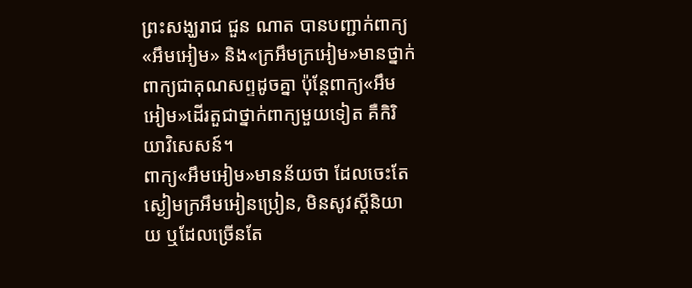ព្រះសង្ឃរាជ ជួន ណាត បានបញ្ជាក់ពាក្យ«អឹមអៀម» និង«ក្រអឹមក្រអៀម»មានថ្នាក់ពាក្យជាគុណសព្ទដូចគ្នា ប៉ុន្តែពាក្យ«អឹមអៀម»ដើរតួជាថ្នាក់ពាក្យមួយទៀត គឺកិរិយាវិសេសន៍។
ពាក្យ«អឹមអៀម»មានន័យថា ដែលចេះតែស្ងៀមក្រអឹមអៀនប្រៀន, មិនសូវស្ដីនិយាយ ឬដែលច្រើនតែ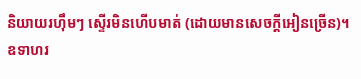និយាយរហ៊ឹមៗ ស្ទើរមិនហើបមាត់ (ដោយមានសេចក្ដីអៀនច្រើន)។ ឧទាហរ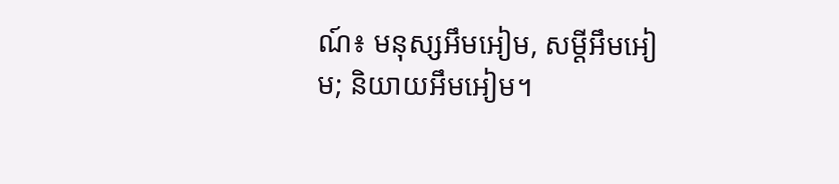ណ៍៖ មនុស្សអឹមអៀម, សម្ដីអឹមអៀម; និយាយអឹមអៀម។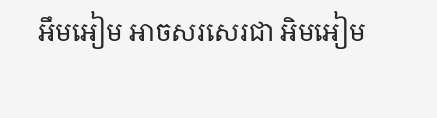អឹមអៀម អាចសរសេរជា អិមអៀម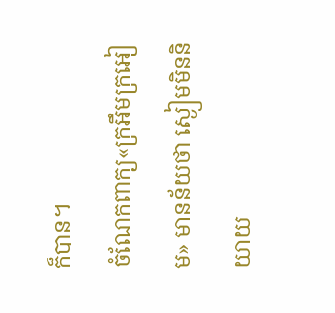ក៏បាន។
ចំណែកពាក្យ«ក្រអឹមក្រអៀម» មានន័យថា ស្ងៀមមិននិយាយ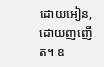ដោយអៀន, ដោយញញើត។ ឧ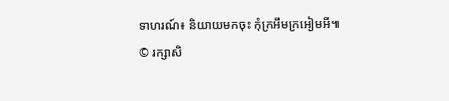ទាហរណ៍៖ និយាយមកចុះ កុំក្រអឹមក្រអៀមអី៕
© រក្សាសិ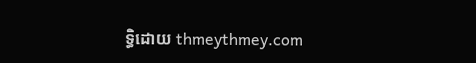ទ្ធិដោយ thmeythmey.com